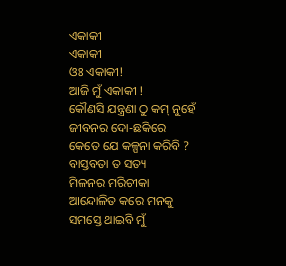ଏକାକୀ
ଏକାକୀ
ଓଃ ଏକାକୀ!
ଆଜି ମୁଁ ଏକାକୀ !
କୌଣସି ଯନ୍ତ୍ରଣା ଠୁ କମ୍ ନୁହେଁ
ଜୀବନର ଦୋ-ଛକିରେ
କେତେ ଯେ କଳ୍ପନା କରିବି ?
ବାସ୍ତବତା ତ ସତ୍ୟ
ମିଳନର ମରିଚୀକା
ଆନ୍ଦୋଳିତ କରେ ମନକୁ
ସମସ୍ତେ ଥାଇବି ମୁଁ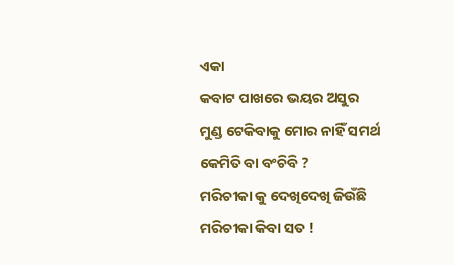ଏକା
କବାଟ ପାଖରେ ଭୟର ଅସୁର
ମୁଣ୍ଡ ଟେକିବାକୁ ମୋର ନାହିଁ ସମର୍ଥ
କେମିତି ବା ବଂଚିବି ?
ମରିଚୀକା କୁ ଦେଖିଦେଖି ଜିଉଁଛି
ମରିଚୀକା କିବା ସତ !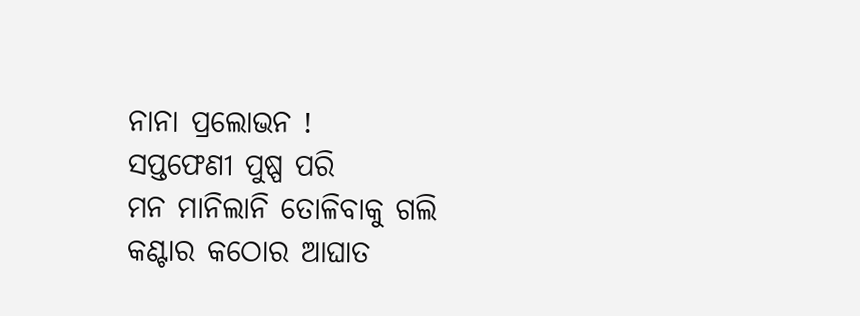ନାନା ପ୍ରଲୋଭନ !
ସପ୍ତଫେଣୀ ପୁଷ୍ପ ପରି
ମନ ମାନିଲାନି ତୋଳିବାକୁ ଗଲି
କଣ୍ଟାର କଠୋର ଆଘାତ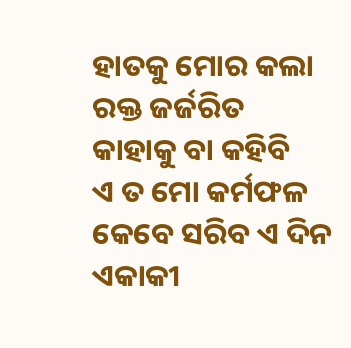ହାତକୁ ମୋର କଲା ରକ୍ତ ଜର୍ଜରିତ
କାହାକୁ ବା କହିବି
ଏ ତ ମୋ କର୍ମଫଳ
କେବେ ସରିବ ଏ ଦିନ
ଏକାକୀ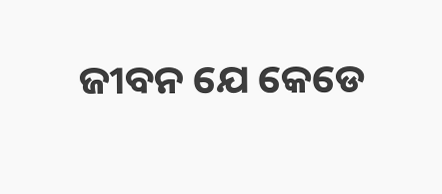ଜୀବନ ଯେ କେଡେ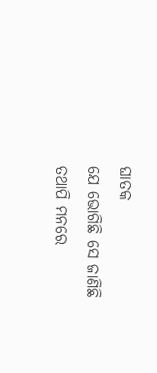ଘାତକ
ଯେ ଭୋଗିଛି ସେ ଜାଣିଛି
ତଥାପି ମନରେ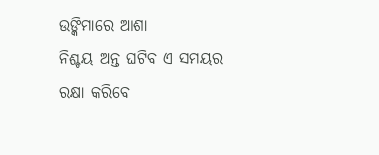ଉଙ୍କିମାରେ ଆଶା
ନିଶ୍ଚୟ ଅନ୍ତ ଘଟିବ ଏ ସମୟର
ରକ୍ଷା କରିବେ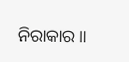ନିରାକାର ॥